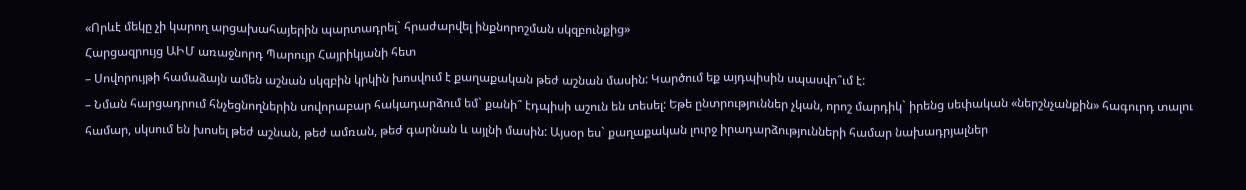«Որևէ մեկը չի կարող արցախահայերին պարտադրել` հրաժարվել ինքնորոշման սկզբունքից»
Հարցազրույց ԱԻՄ առաջնորդ Պարույր Հայրիկյանի հետ
– Սովորույթի համաձայն ամեն աշնան սկզբին կրկին խոսվում է քաղաքական թեժ աշնան մասին: Կարծում եք այդպիսին սպասվո՞ւմ է:
– Նման հարցադրում հնչեցնողներին սովորաբար հակադարձում եմ` քանի՞ էդպիսի աշուն են տեսել: Եթե ընտրություններ չկան, որոշ մարդիկ` իրենց սեփական «ներշնչանքին» հագուրդ տալու համար, սկսում են խոսել թեժ աշնան, թեժ ամռան, թեժ գարնան և այլնի մասին: Այսօր ես` քաղաքական լուրջ իրադարձությունների համար նախադրյալներ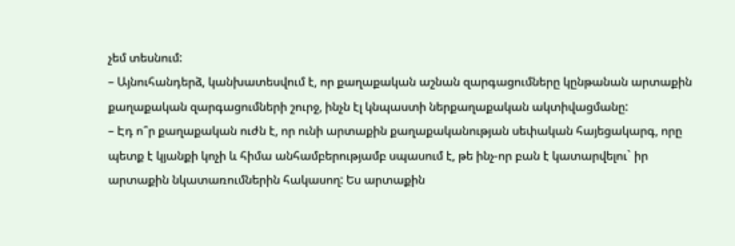չեմ տեսնում:
– Այնուհանդերձ, կանխատեսվում է, որ քաղաքական աշնան զարգացումները կընթանան արտաքին քաղաքական զարգացումների շուրջ, ինչն էլ կնպաստի ներքաղաքական ակտիվացմանը:
– Էդ ո՞ր քաղաքական ուժն է, որ ունի արտաքին քաղաքականության սեփական հայեցակարգ, որը պետք է կյանքի կոչի և հիմա անհամբերությամբ սպասում է, թե ինչ-որ բան է կատարվելու` իր արտաքին նկատառումներին հակասող: Ես արտաքին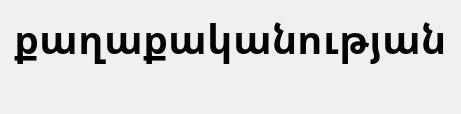քաղաքականության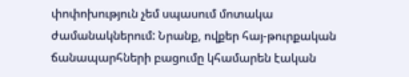փոփոխություն չեմ սպասում մոտակա ժամանակներում: Նրանք, ովքեր հայ-թուրքական ճանապարհների բացումը կհամարեն էական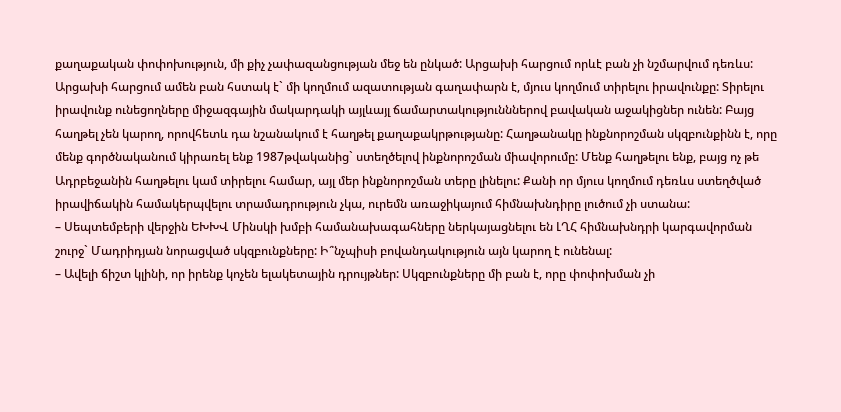քաղաքական փոփոխություն, մի քիչ չափազանցության մեջ են ընկած: Արցախի հարցում որևէ բան չի նշմարվում դեռևս: Արցախի հարցում ամեն բան հստակ է` մի կողմում ազատության գաղափարն է, մյուս կողմում տիրելու իրավունքը: Տիրելու իրավունք ունեցողները միջազգային մակարդակի այլևայլ ճամարտակությունններով բավական աջակիցներ ունեն: Բայց հաղթել չեն կարող, որովհետև դա նշանակում է հաղթել քաղաքակրթությանը: Հաղթանակը ինքնորոշման սկզբունքինն է, որը մենք գործնականում կիրառել ենք 1987թվականից` ստեղծելով ինքնորոշման միավորումը: Մենք հաղթելու ենք, բայց ոչ թե Ադրբեջանին հաղթելու կամ տիրելու համար, այլ մեր ինքնորոշման տերը լինելու: Քանի որ մյուս կողմում դեռևս ստեղծված իրավիճակին համակերպվելու տրամադրություն չկա, ուրեմն առաջիկայում հիմնախնդիրը լուծում չի ստանա:
– Սեպտեմբերի վերջին ԵԽԽՎ Մինսկի խմբի համանախագահները ներկայացնելու են ԼՂՀ հիմնախնդրի կարգավորման շուրջ` Մադրիդյան նորացված սկզբունքները: Ի՞նչպիսի բովանդակություն այն կարող է ունենալ:
– Ավելի ճիշտ կլինի, որ իրենք կոչեն ելակետային դրույթներ: Սկզբունքները մի բան է, որը փոփոխման չի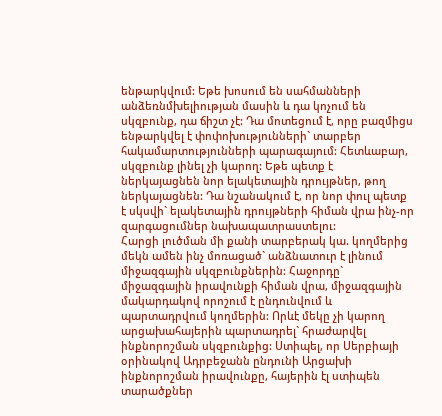ենթարկվում: Եթե խոսում են սահմանների անձեռնմխելիության մասին և դա կոչում են սկզբունք, դա ճիշտ չէ: Դա մոտեցում է, որը բազմիցս ենթարկվել է փոփոխությունների` տարբեր հակամարտությունների պարագայում: Հետևաբար, սկզբունք լինել չի կարող: Եթե պետք է ներկայացնեն նոր ելակետային դրույթներ, թող ներկայացնեն: Դա նշանակում է, որ նոր փուլ պետք է սկսվի` ելակետային դրույթների հիման վրա ինչ-որ զարգացումներ նախապատրաստելու:
Հարցի լուծման մի քանի տարբերակ կա. կողմերից մեկն ամեն ինչ մոռացած` անձնատուր է լինում միջազգային սկզբունքներին: Հաջորդը` միջազգային իրավունքի հիման վրա, միջազգային մակարդակով որոշում է ընդունվում և պարտադրվում կողմերին: Որևէ մեկը չի կարող արցախահայերին պարտադրել` հրաժարվել ինքնորոշման սկզբունքից: Ստիպել, որ Սերբիայի օրինակով Ադրբեջանն ընդունի Արցախի ինքնորոշման իրավունքը, հայերին էլ ստիպեն տարածքներ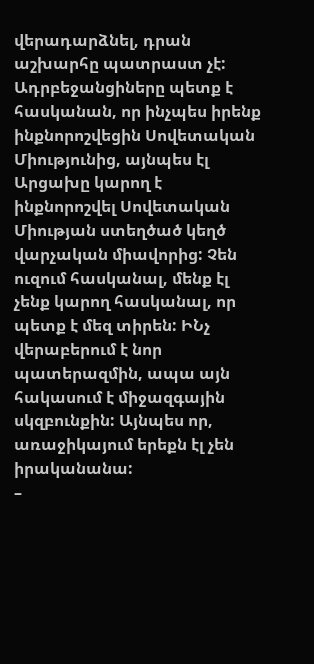վերադարձնել, դրան աշխարհը պատրաստ չէ: Ադրբեջանցիները պետք է հասկանան, որ ինչպես իրենք ինքնորոշվեցին Սովետական Միությունից, այնպես էլ Արցախը կարող է ինքնորոշվել Սովետական Միության ստեղծած կեղծ վարչական միավորից: Չեն ուզում հասկանալ, մենք էլ չենք կարող հասկանալ, որ պետք է մեզ տիրեն: ԻՆչ վերաբերում է նոր պատերազմին, ապա այն հակասում է միջազգային սկզբունքին: Այնպես որ, առաջիկայում երեքն էլ չեն իրականանա:
–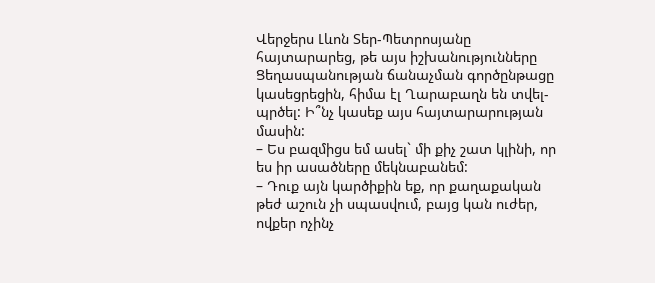Վերջերս Լևոն Տեր-Պետրոսյանը հայտարարեց, թե այս իշխանությունները Ցեղասպանության ճանաչման գործընթացը կասեցրեցին, հիմա էլ Ղարաբաղն են տվել-պրծել: Ի՞նչ կասեք այս հայտարարության մասին:
– Ես բազմիցս եմ ասել` մի քիչ շատ կլինի, որ ես իր ասածները մեկնաբանեմ:
– Դուք այն կարծիքին եք, որ քաղաքական թեժ աշուն չի սպասվում, բայց կան ուժեր, ովքեր ոչինչ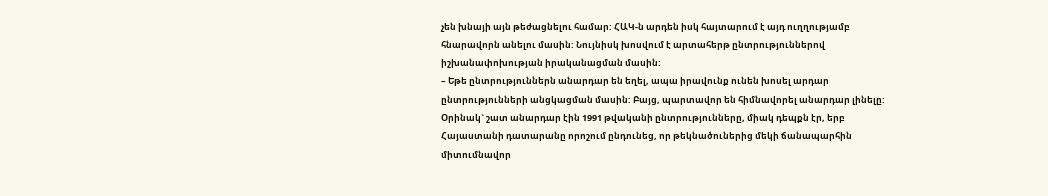չեն խնայի այն թեժացնելու համար: ՀԱԿ-ն արդեն իսկ հայտարում է այդ ուղղությամբ հնարավորն անելու մասին: Նույնիսկ խոսվում է արտահերթ ընտրություններով իշխանափոխության իրականացման մասին:
– Եթե ընտրություններն անարդար են եղել, ապա իրավունք ունեն խոսել արդար ընտրությունների անցկացման մասին: Բայց, պարտավոր են հիմնավորել անարդար լինելը: Օրինակ` շատ անարդար էին 1991 թվականի ընտրությունները, միակ դեպքն էր, երբ Հայաստանի դատարանը որոշում ընդունեց, որ թեկնածուներից մեկի ճանապարհին միտումնավոր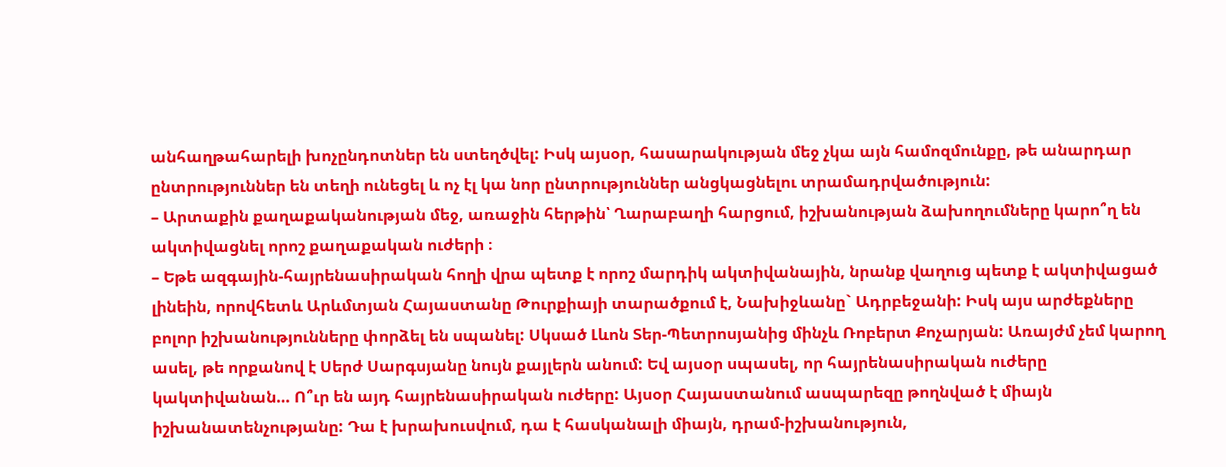անհաղթահարելի խոչընդոտներ են ստեղծվել: Իսկ այսօր, հասարակության մեջ չկա այն համոզմունքը, թե անարդար ընտրություններ են տեղի ունեցել և ոչ էլ կա նոր ընտրություններ անցկացնելու տրամադրվածություն:
– Արտաքին քաղաքականության մեջ, առաջին հերթին՝ Ղարաբաղի հարցում, իշխանության ձախողումները կարո՞ղ են ակտիվացնել որոշ քաղաքական ուժերի ։
– Եթե ազգային-հայրենասիրական հողի վրա պետք է որոշ մարդիկ ակտիվանային, նրանք վաղուց պետք է ակտիվացած լինեին, որովհետև Արևմտյան Հայաստանը Թուրքիայի տարածքում է, Նախիջևանը` Ադրբեջանի: Իսկ այս արժեքները բոլոր իշխանությունները փորձել են սպանել: Սկսած Լևոն Տեր-Պետրոսյանից մինչև Ռոբերտ Քոչարյան: Առայժմ չեմ կարող ասել, թե որքանով է Սերժ Սարգսյանը նույն քայլերն անում: Եվ այսօր սպասել, որ հայրենասիրական ուժերը կակտիվանան… Ո՞ւր են այդ հայրենասիրական ուժերը: Այսօր Հայաստանում ասպարեզը թողնված է միայն իշխանատենչությանը: Դա է խրախուսվում, դա է հասկանալի միայն, դրամ-իշխանություն,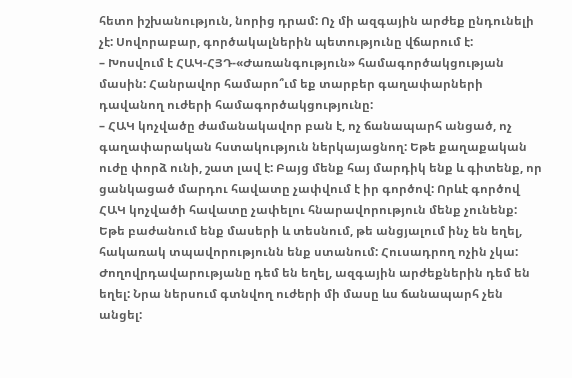հետո իշխանություն, նորից դրամ: Ոչ մի ազգային արժեք ընդունելի չէ: Սովորաբար, գործակալներին պետությունը վճարում է:
– Խոսվում է ՀԱԿ-ՀՅԴ-«Ժառանգություն» համագործակցության մասին: Հանրավոր համարո՞ւմ եք տարբեր գաղափարների դավանող ուժերի համագործակցությունը:
– ՀԱԿ կոչվածը ժամանակավոր բան է, ոչ ճանապարհ անցած, ոչ գաղափարական հստակություն ներկայացնող: Եթե քաղաքական ուժը փորձ ունի, շատ լավ է: Բայց մենք հայ մարդիկ ենք և գիտենք, որ ցանկացած մարդու հավատը չափվում է իր գործով: Որևէ գործով ՀԱԿ կոչվածի հավատը չափելու հնարավորություն մենք չունենք: Եթե բաժանում ենք մասերի և տեսնում, թե անցյալում ինչ են եղել, հակառակ տպավորությունն ենք ստանում: Հուսադրող ոչին չկա: Ժողովրդավարությանը դեմ են եղել, ազգային արժեքներին դեմ են եղել: Նրա ներսում գտնվող ուժերի մի մասը ևս ճանապարհ չեն անցել: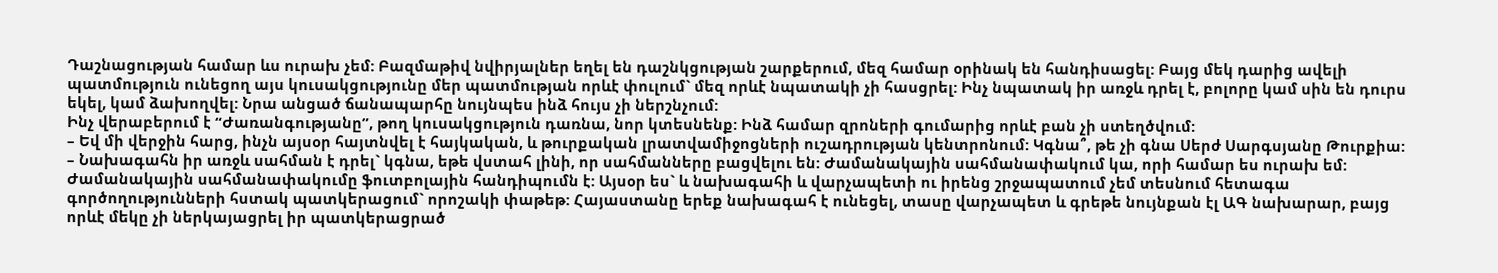Դաշնացության համար ևս ուրախ չեմ: Բազմաթիվ նվիրյալներ եղել են դաշնկցության շարքերում, մեզ համար օրինակ են հանդիսացել: Բայց մեկ դարից ավելի պատմություն ունեցող այս կուսակցությունը մեր պատմության որևէ փուլում` մեզ որևէ նպատակի չի հասցրել: Ինչ նպատակ իր առջև դրել է, բոլորը կամ սին են դուրս եկել, կամ ձախողվել: Նրա անցած ճանապարհը նույնպես ինձ հույս չի ներշնչում:
Ինչ վերաբերում է “Ժառանգությանը”, թող կուսակցություն դառնա, նոր կտեսնենք: Ինձ համար զրոների գումարից որևէ բան չի ստեղծվում:
– Եվ մի վերջին հարց, ինչն այսօր հայտնվել է հայկական, և թուրքական լրատվամիջոցների ուշադրության կենտրոնում: Կգնա՞, թե չի գնա Սերժ Սարգսյանը Թուրքիա:
– Նախագահն իր առջև սահման է դրել` կգնա, եթե վստահ լինի, որ սահմանները բացվելու են: Ժամանակային սահմանափակում կա, որի համար ես ուրախ եմ: Ժամանակային սահմանափակումը ֆուտբոլային հանդիպումն է: Այսօր ես` և նախագահի և վարչապետի ու իրենց շրջապատում չեմ տեսնում հետագա գործողությունների հստակ պատկերացում` որոշակի փաթեթ: Հայաստանը երեք նախագահ է ունեցել, տասը վարչապետ և գրեթե նույնքան էլ ԱԳ նախարար, բայց որևէ մեկը չի ներկայացրել իր պատկերացրած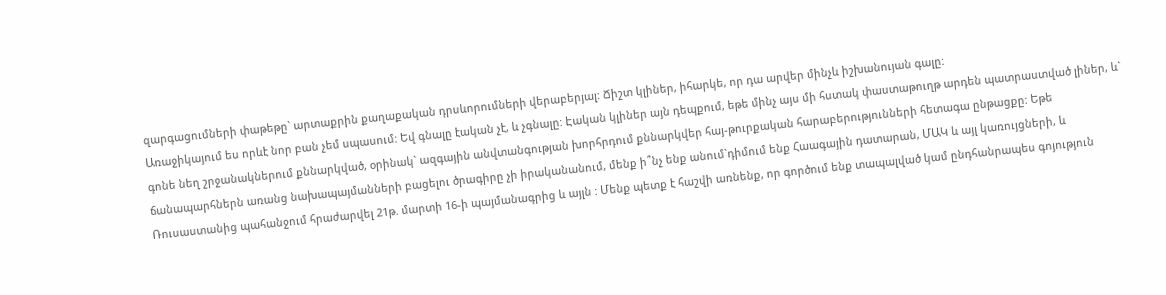զարգացումների փաթեթը` արտաքրին քաղաքական դրսևորումների վերաբերյալ: Ճիշտ կլիներ, իհարկե, որ դա արվեր մինչև իշխանույան գալը:
Առաջիկայում ես որևէ նոր բան չեմ սպասում: Եվ գնալը էական չէ, և չգնալը: Էական կլիներ այն դեպքում, եթե մինչ այս մի հստակ փաստաթուղթ արդեն պատրաստված լիներ, և` գոնե նեղ շրջանակներում քննարկված, օրինակ` ազգային անվտանգության խորհրդում քննարկվեր հայ-թուրքական հարաբերությունների հետագա ընթացքը: Եթե ճանապարհներն առանց նախապայմանների բացելու ծրագիրը չի իրականանում, մենք ի՞նչ ենք անում`դիմում ենք Հաագային դատարան, ՄԱԿ և այլ կառույցների, և Ռուսաստանից պահանջում հրաժարվել 21թ. մարտի 16-ի պայմանագրից և այլն : Մենք պետք է հաշվի առնենք, որ գործում ենք տապալված կամ ընդհանրապես գոյություն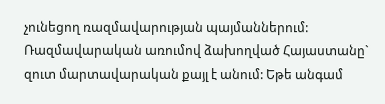չունեցող ռազմավարության պայմաններում: Ռազմավարական առումով ձախողված Հայաստանը` զուտ մարտավարական քայլ է անում: Եթե անգամ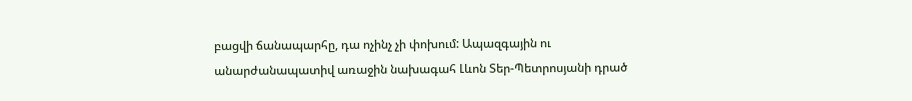բացվի ճանապարհը, դա ոչինչ չի փոխում: Ապազգային ու անարժանապատիվ առաջին նախագահ Լևոն Տեր-Պետրոսյանի դրած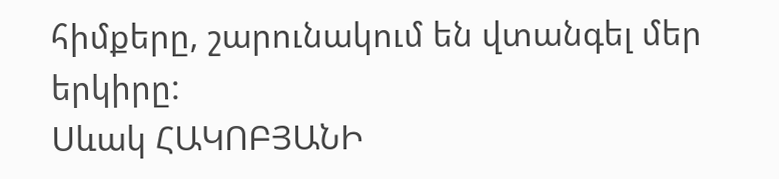հիմքերը, շարունակում են վտանգել մեր երկիրը:
Սևակ ՀԱԿՈԲՅԱՆԻ